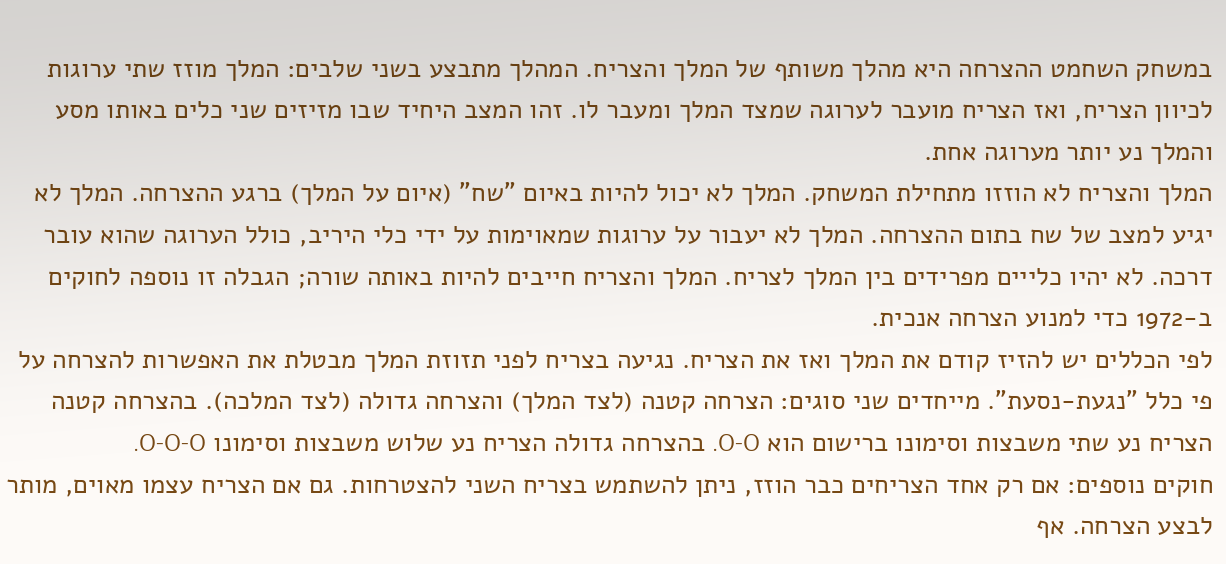במשחק השחמט ההצרחה היא מהלך משותף של המלך והצריח. המהלך מתבצע בשני שלבים: המלך מוזז שתי ערוגות לכיוון הצריח, ואז הצריח מועבר לערוגה שמצד המלך ומעבר לו. זהו המצב היחיד שבו מזיזים שני כלים באותו מסע והמלך נע יותר מערוגה אחת.
המלך והצריח לא הוזזו מתחילת המשחק. המלך לא יכול להיות באיום "שח" (איום על המלך) ברגע ההצרחה. המלך לא יגיע למצב של שח בתום ההצרחה. המלך לא יעבור על ערוגות שמאוימות על ידי כלי היריב, כולל הערוגה שהוא עובר דרכה. לא יהיו כלייים מפרידים בין המלך לצריח. המלך והצריח חייבים להיות באותה שורה; הגבלה זו נוספה לחוקים ב-1972 כדי למנוע הצרחה אנכית.
לפי הכללים יש להזיז קודם את המלך ואז את הצריח. נגיעה בצריח לפני תזוזת המלך מבטלת את האפשרות להצרחה על פי כלל "נגעת-נסעת". מייחדים שני סוגים: הצרחה קטנה (לצד המלך) והצרחה גדולה (לצד המלכה). בהצרחה קטנה הצריח נע שתי משבצות וסימונו ברישום הוא O-O. בהצרחה גדולה הצריח נע שלוש משבצות וסימונו O-O-O.
חוקים נוספים: אם רק אחד הצריחים כבר הוזז, ניתן להשתמש בצריח השני להצטרחות. גם אם הצריח עצמו מאוים, מותר לבצע הצרחה. אף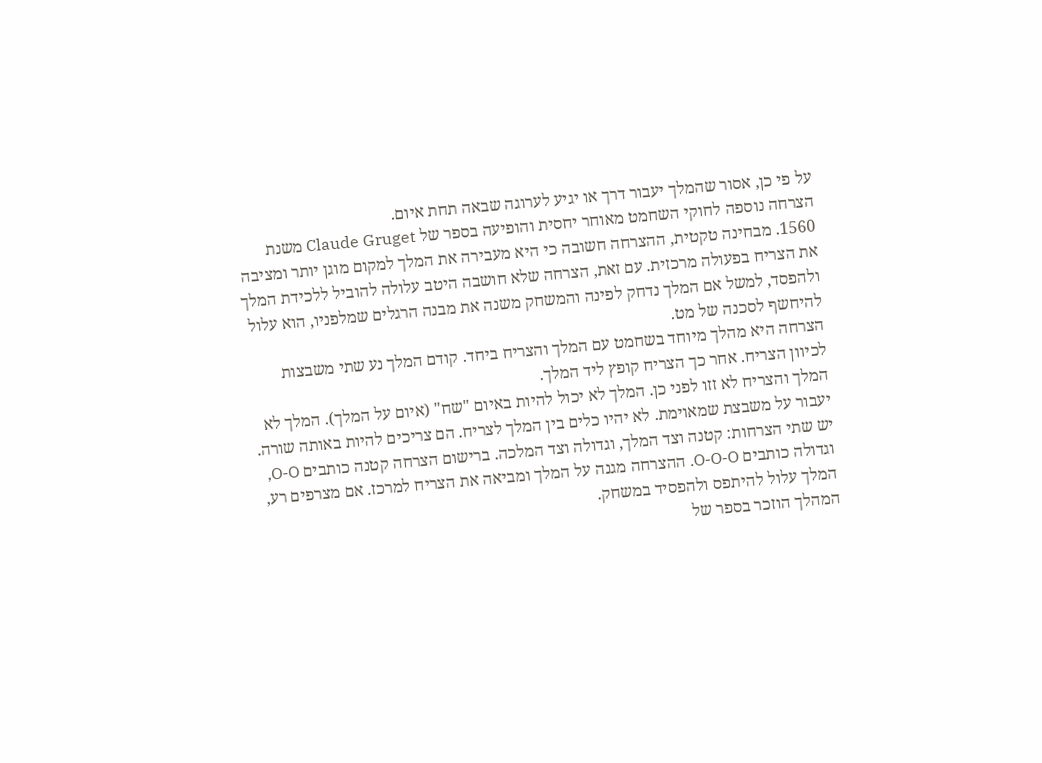על פי כן, אסור שהמלך יעבור דרך או יגיע לערוגה שבאה תחת איום.
הצרחה נוספה לחוקי השחמט מאוחר יחסית והופיעה בספר של Claude Gruget משנת 1560. מבחינה טקטית, ההצרחה חשובה כי היא מעבירה את המלך למקום מוגן יותר ומציבה את הצריח בפעולה מרכזית. עם זאת, הצרחה שלא חושבה היטב עלולה להוביל ללכידת המלך ולהפסד, למשל אם המלך נדחק לפינה והמשחק משנה את מבנה הרגלים שמלפניו, הוא עלול להיחשף לסכנה של מט.
הצרחה היא מהלך מיוחד בשחמט עם המלך והצריח ביחד. קודם המלך נע שתי משבצות לכיוון הצריח. אחר כך הצריח קופץ ליד המלך.
המלך והצריח לא זזו לפני כן. המלך לא יכול להיות באיום "שח" (איום על המלך). המלך לא יעבור על משבצת שמאוימת. לא יהיו כלים בין המלך לצריח. הם צריכים להיות באותה שורה.
יש שתי הצרחות: קטנה וצד המלך, וגדולה וצד המלכה. ברישום הצרחה קטנה כותבים O-O, וגדולה כותבים O-O-O. ההצרחה מגנה על המלך ומביאה את הצריח למרכז. אם מצרפים רע, המלך עלול להיתפס ולהפסיד במשחק.
המהלך הוזכר בספר של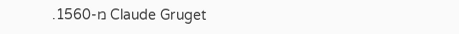Claude Gruget מ-1560.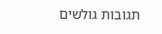תגובות גולשים